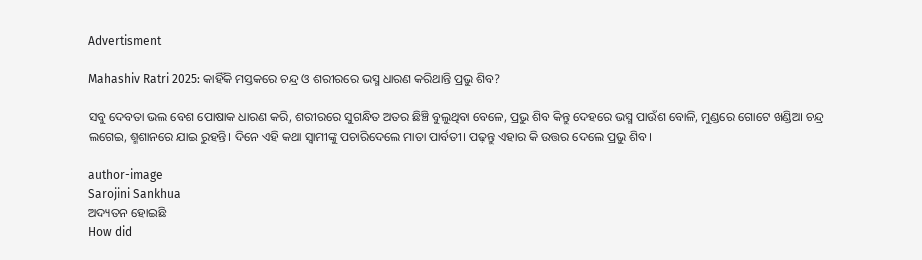Advertisment

Mahashiv Ratri 2025: କାହିଁକି ମସ୍ତକରେ ଚନ୍ଦ୍ର ଓ ଶରୀରରେ ଭସ୍ମ ଧାରଣ କରିଥାନ୍ତି ପ୍ରଭୁ ଶିବ?

ସବୁ ଦେବତା ଭଲ ବେଶ ପୋଷାକ ଧାରଣ କରି, ଶରୀରରେ ସୁଗନ୍ଧିତ ଅତର ଛିଞ୍ଚି ବୁଲୁଥିବା ବେଳେ, ପ୍ରଭୁ ଶିବ କିନ୍ତୁ ଦେହରେ ଭସ୍ମ ପାଉଁଶ ବୋଳି, ମୁଣ୍ଡରେ ଗୋଟେ ଖଣ୍ଡିଆ ଚନ୍ଦ୍ର ଲଗେଇ, ଶ୍ମଶାନରେ ଯାଇ ରୁହନ୍ତି। ଦିନେ ଏହି କଥା ସ୍ୱାମୀଙ୍କୁ ପଚାରିଦେଲେ ମାତା ପାର୍ବତୀ। ପଢ଼ନ୍ତୁ ଏହାର କି ଉତ୍ତର ଦେଲେ ପ୍ରଭୁ ଶିବ।

author-image
Sarojini Sankhua
ଅଦ୍ୟତନ ହୋଇଛି
How did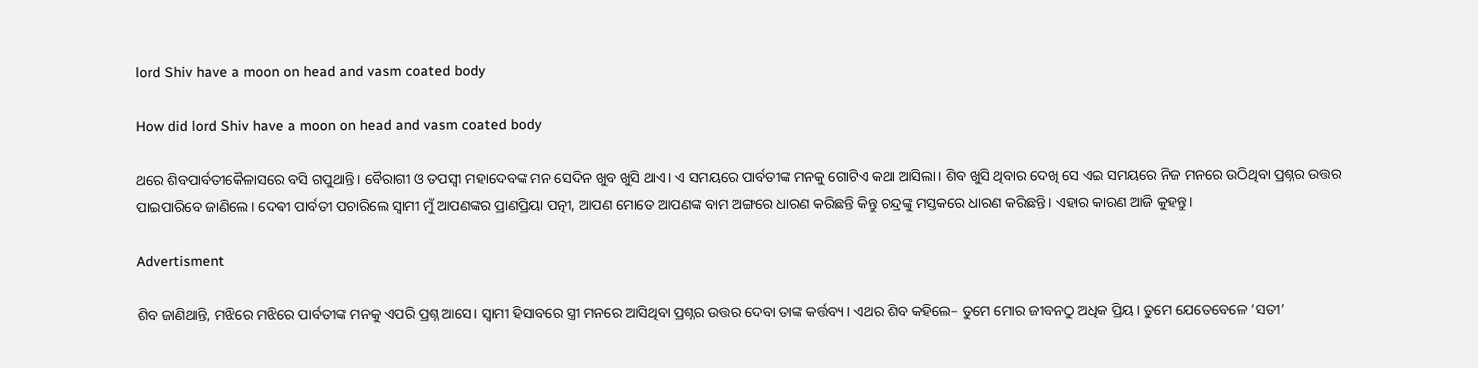lord Shiv have a moon on head and vasm coated body

How did lord Shiv have a moon on head and vasm coated body

ଥରେ ଶିବପାର୍ବତୀକୈଳାସରେ ବସି ଗପୁଥାନ୍ତି। ବୈରାଗୀ ଓ ତପସ୍ୱୀ ମହାଦେବଙ୍କ ମନ ସେଦିନ ଖୁବ ଖୁସି ଥାଏ। ଏ ସମୟରେ ପାର୍ବତୀଙ୍କ ମନକୁ ଗୋଟିଏ କଥା ଆସିଲା। ଶିବ ଖୁସି ଥିବାର ଦେଖି ସେ ଏଇ ସମୟରେ ନିଜ ମନରେ ଉଠିଥିବା ପ୍ରଶ୍ନର ଉତ୍ତର ପାଇପାରିବେ ଜାଣିଲେ। ଦେଵୀ ପାର୍ବତୀ ପଚାରିଲେ ସ୍ୱାମୀ ମୁଁ ଆପଣଙ୍କର ପ୍ରାଣପ୍ରିୟା ପତ୍ନୀ, ଆପଣ ମୋତେ ଆପଣଙ୍କ ବାମ ଅଙ୍ଗରେ ଧାରଣ କରିଛନ୍ତି କିନ୍ତୁ ଚନ୍ଦ୍ରଙ୍କୁ ମସ୍ତକରେ ଧାରଣ କରିଛନ୍ତି। ଏହାର କାରଣ ଆଜି କୁହନ୍ତୁ।

Advertisment

ଶିବ ଜାଣିଥାନ୍ତି, ମଝିରେ ମଝିରେ ପାର୍ବତୀଙ୍କ ମନକୁ ଏପରି ପ୍ରଶ୍ନ ଆସେ। ସ୍ୱାମୀ ହିସାବରେ ସ୍ତ୍ରୀ ମନରେ ଆସିଥିବା ପ୍ରଶ୍ନର ଉତ୍ତର ଦେବା ତାଙ୍କ କର୍ତ୍ତବ୍ୟ। ଏଥର ଶିବ କହିଲେ– ତୁମେ ମୋର ଜୀବନଠୁ ଅଧିକ ପ୍ରିୟ। ତୁମେ ଯେତେବେଳେ ‘ସତୀ’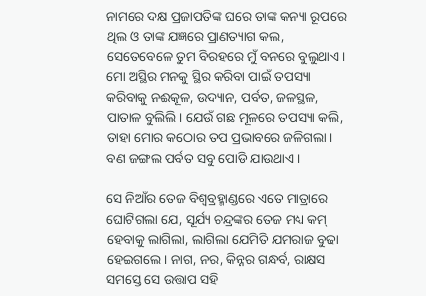ନାମରେ ଦକ୍ଷ ପ୍ରଜାପତିଙ୍କ ଘରେ ତାଙ୍କ କନ୍ୟା ରୂପରେ ଥିଲ ଓ ତାଙ୍କ ଯଜ୍ଞରେ ପ୍ରାଣତ୍ୟାଗ କଲ, ସେତେବେଳେ ତୁମ ବିରହରେ ମୁଁ ବନରେ ବୁଲୁଥାଏ। ମୋ ଅସ୍ଥିର ମନକୁ ସ୍ଥିର କରିବା ପାଇଁ ତପସ୍ୟା କରିବାକୁ ନଈକୂଳ, ଉଦ୍ୟାନ, ପର୍ବତ, ଜଳସ୍ଥଳ, ପାତାଳ ବୁଲିଲି। ଯେଉଁ ଗଛ ମୂଳରେ ତପସ୍ୟା କଲି, ତାହା ମୋର କଠୋର ତପ ପ୍ରଭାବରେ ଜଳିଗଲା। ବଣ ଜଙ୍ଗଲ ପର୍ବତ ସବୁ ପୋଡି ଯାଉଥାଏ।

ସେ ନିଆଁର ତେଜ ବିଶ୍ୱବ୍ରହ୍ମାଣ୍ଡରେ ଏତେ ମାତ୍ରାରେ ଘୋଟିଗଲା ଯେ, ସୂର୍ଯ୍ୟ ଚନ୍ଦ୍ରଙ୍କର ତେଜ ମଧ୍ୟ କମ୍ ହେବାକୁ ଲାଗିଲା, ଲାଗିଲା ଯେମିତି ଯମରାଜ ବୁଢା ହେଇଗଲେ। ନାଗ, ନର, କିନ୍ନର ଗନ୍ଧର୍ବ, ରାକ୍ଷସ ସମସ୍ତେ ସେ ଉତ୍ତାପ ସହି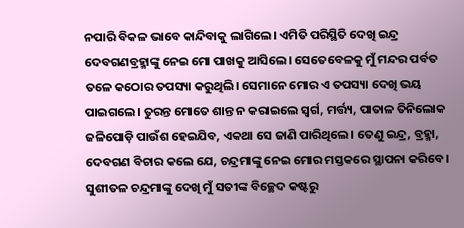ନପାରି ବିକଳ ଭାବେ କାନ୍ଦିବାକୁ ଲାଗିଲେ। ଏମିତି ପରିସ୍ଥିତି ଦେଖି ଇନ୍ଦ୍ର ଦେବଗଣବ୍ରହ୍ମାଙ୍କୁ ନେଇ ମୋ ପାଖକୁ ଆସିଲେ। ସେତେବେଳକୁ ମୁଁ ମନ୍ଦର ପର୍ବତ ତଳେ କଠୋର ତପସ୍ୟା କରୁଥିଲି। ସେମାନେ ମୋର ଏ ତପସ୍ୟା ଦେଖି ଭୟ ପାଇଗଲେ। ତୁରନ୍ତ ମୋତେ ଶାନ୍ତ ନ କରାଇଲେ ସ୍ୱର୍ଗ, ମର୍ତ୍ତ୍ୟ, ପାତାଳ ତିନିଲୋକ ଜଳିପୋଡ଼ି ପାଉଁଶ ହେଇଯିବ, ଏକଥା ସେ ଜାଣି ପାରିଥିଲେ। ତେଣୁ ଇନ୍ଦ୍ର, ବ୍ରହ୍ମା, ଦେବଗଣ ବିଚାର କଲେ ଯେ, ଚନ୍ଦ୍ରମାଙ୍କୁ ନେଇ ମୋର ମସ୍ତକରେ ସ୍ଥାପନା କରିବେ। ସୁଶୀତଳ ଚନ୍ଦ୍ରମାଙ୍କୁ ଦେଖି ମୁଁ ସତୀଙ୍କ ବିଚ୍ଛେଦ କଷ୍ଟରୁ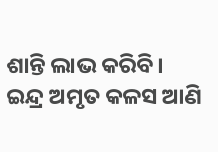ଶାନ୍ତି ଲାଭ କରିବି। ଇନ୍ଦ୍ର ଅମୃତ କଳସ ଆଣି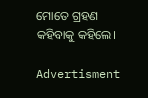ମୋତେ ଗ୍ରହଣ କହିବାକୁ କହିଲେ।

Advertisment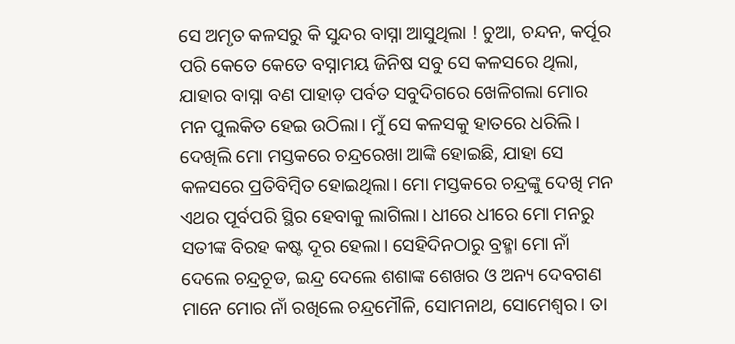ସେ ଅମୃତ କଳସରୁ କି ସୁନ୍ଦର ବାସ୍ନା ଆସୁଥିଲା ! ଚୁଆ, ଚନ୍ଦନ, କର୍ପୂର ପରି କେତେ କେତେ ବସ୍ନାମୟ ଜିନିଷ ସବୁ ସେ କଳସରେ ଥିଲା, ଯାହାର ବାସ୍ନା ବଣ ପାହାଡ଼ ପର୍ବତ ସବୁଦିଗରେ ଖେଳିଗଲା ମୋର ମନ ପୁଲକିତ ହେଇ ଉଠିଲା। ମୁଁ ସେ କଳସକୁ ହାତରେ ଧରିଲି। ଦେଖିଲି ମୋ ମସ୍ତକରେ ଚନ୍ଦ୍ରରେଖା ଆଙ୍କି ହୋଇଛି, ଯାହା ସେ କଳସରେ ପ୍ରତିବିମ୍ବିତ ହୋଇଥିଲା। ମୋ ମସ୍ତକରେ ଚନ୍ଦ୍ରଙ୍କୁ ଦେଖି ମନ ଏଥର ପୂର୍ବପରି ସ୍ଥିର ହେବାକୁ ଲାଗିଲା। ଧୀରେ ଧୀରେ ମୋ ମନରୁ ସତୀଙ୍କ ବିରହ କଷ୍ଟ ଦୂର ହେଲା। ସେହିଦିନଠାରୁ ବ୍ରହ୍ମା ମୋ ନାଁ ଦେଲେ ଚନ୍ଦ୍ରଚୂଡ, ଇନ୍ଦ୍ର ଦେଲେ ଶଶାଙ୍କ ଶେଖର ଓ ଅନ୍ୟ ଦେବଗଣ ମାନେ ମୋର ନାଁ ରଖିଲେ ଚନ୍ଦ୍ରମୌଳି, ସୋମନାଥ, ସୋମେଶ୍ୱର। ତା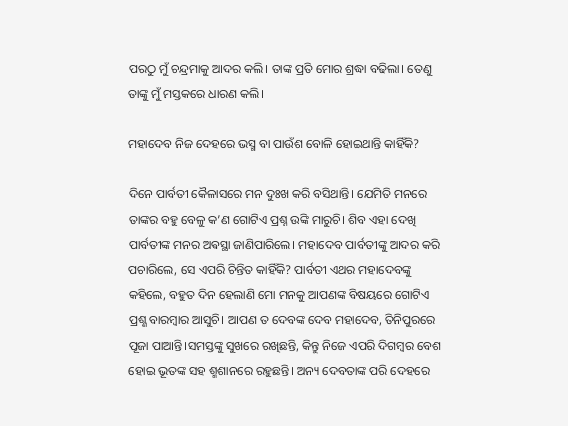ପରଠୁ ମୁଁ ଚନ୍ଦ୍ରମାକୁ ଆଦର କଲି। ତାଙ୍କ ପ୍ରତି ମୋର ଶ୍ରଦ୍ଧା ବଢିଲା। ତେଣୁ ତାଙ୍କୁ ମୁଁ ମସ୍ତକରେ ଧାରଣ କଲି।

ମହାଦେବ ନିଜ ଦେହରେ ଭସ୍ମ ବା ପାଉଁଶ ବୋଳି ହୋଇଥାନ୍ତି କାହିଁକି?

ଦିନେ ପାର୍ବତୀ କୈଳାସରେ ମନ ଦୁଃଖ କରି ବସିଥାନ୍ତି। ଯେମିତି ମନରେ ତାଙ୍କର ବହୁ ବେଳୁ କ’ଣ ଗୋଟିଏ ପ୍ରଶ୍ନ ଉଙ୍କି ମାରୁଚି। ଶିବ ଏହା ଦେଖି ପାର୍ବତୀଙ୍କ ମନର ଅଵସ୍ଥା ଜାଣିପାରିଲେ। ମହାଦେବ ପାର୍ବତୀଙ୍କୁ ଆଦର କରି ପଚାରିଲେ, ସେ ଏପରି ଚିନ୍ତିତ କାହିଁକି? ପାର୍ବତୀ ଏଥର ମହାଦେବଙ୍କୁ କହିଲେ, ବହୁତ ଦିନ ହେଲାଣି ମୋ ମନକୁ ଆପଣଙ୍କ ବିଷୟରେ ଗୋଟିଏ ପ୍ରଶ୍ଣ ବାରମ୍ବାର ଆସୁଚି। ଆପଣ ତ ଦେବଙ୍କ ଦେବ ମହାଦେବ, ତିନିପୁରରେ ପୂଜା ପାଆନ୍ତି।ସମସ୍ତଙ୍କୁ ସୁଖରେ ରଖିଛନ୍ତି, କିନ୍ତୁ ନିଜେ ଏପରି ଦିଗମ୍ବର ବେଶ ହୋଇ ଭୂତଙ୍କ ସହ ଶ୍ମଶାନରେ ରହୁଛନ୍ତି। ଅନ୍ୟ ଦେବତାଙ୍କ ପରି ଦେହରେ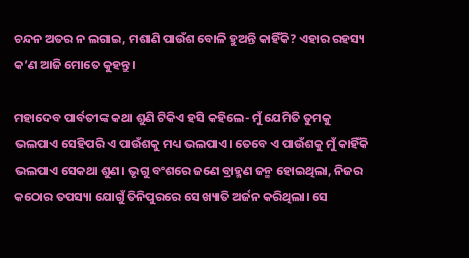ଚନ୍ଦନ ଅତର ନ ଲଗାଇ, ମଶାଣି ପାଉଁଶ ବୋଳି ହୁଅନ୍ତି କାହିଁକି? ଏହାର ରହସ୍ୟ କ’ଣ ଆଜି ମୋତେ କୁହନ୍ତୁ।

ମହାଦେବ ପାର୍ବତୀଙ୍କ କଥା ଶୁଣି ଟିକିଏ ହସି କହିଲେ- ମୁଁ ଯେମିତି ତୁମକୁ ଭଲପାଏ ସେହିପରି ଏ ପାଉଁଶକୁ ମଧ୍ୟ ଭଲପାଏ। ତେବେ ଏ ପାଉଁଶକୁ ମୁଁ କାହିଁକି ଭଲପାଏ ସେକଥା ଶୁଣ। ଭୃଗୁ ବଂଶରେ ଜଣେ ବ୍ରାହ୍ମଣ ଜନ୍ମ ହୋଇଥିଲା, ନିଜର କଠୋର ତପସ୍ୟା ଯୋଗୁଁ ତିନିପୁରରେ ସେ ଖ୍ୟାତି ଅର୍ଜନ କରିଥିଲା। ସେ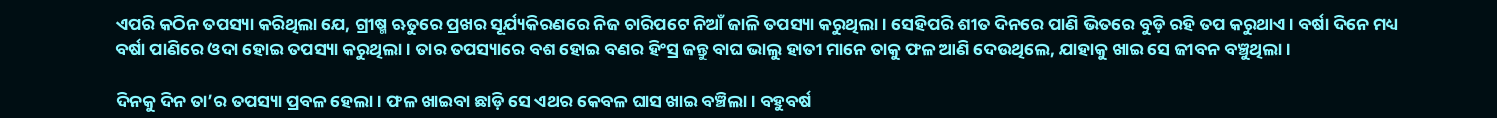ଏପରି କଠିନ ତପସ୍ୟା କରିଥିଲା ଯେ, ଗ୍ରୀଷ୍ମ ଋତୁରେ ପ୍ରଖର ସୂର୍ଯ୍ୟକିରଣରେ ନିଜ ଚାରିପଟେ ନିଆଁ ଜାଳି ତପସ୍ୟା କରୁଥିଲା। ସେହିପରି ଶୀତ ଦିନରେ ପାଣି ଭିତରେ ବୁଡ଼ି ରହି ତପ କରୁଥାଏ। ବର୍ଷା ଦିନେ ମଧ୍ୟ ବର୍ଷା ପାଣିରେ ଓଦା ହୋଇ ତପସ୍ୟା କରୁଥିଲା। ତାର ତପସ୍ୟାରେ ବଶ ହୋଇ ବଣର ହିଂସ୍ର ଜନ୍ତୁ ବାଘ ଭାଲୁ ହାତୀ ମାନେ ତାକୁ ଫଳ ଆଣି ଦେଉଥିଲେ, ଯାହାକୁ ଖାଇ ସେ ଜୀବନ ବଞ୍ଚୁଥିଲା।

ଦିନକୁ ଦିନ ତା’ର ତପସ୍ୟା ପ୍ରବଳ ହେଲା। ଫଳ ଖାଇବା ଛାଡ଼ି ସେ ଏଥର କେବଳ ଘାସ ଖାଇ ବଞ୍ଚିଲା। ବହୁବର୍ଷ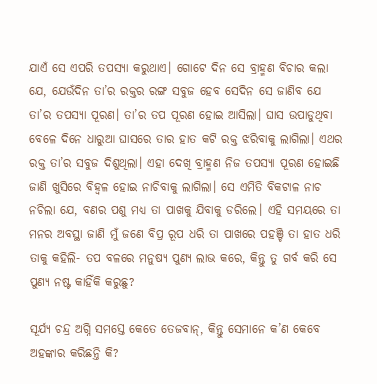ଯାଏଁ ସେ ଏପରି ତପସ୍ୟା କରୁଥାଏ। ଗୋଟେ ଦିନ ସେ ବ୍ରାହ୍ମଣ ବିଚାର କଲା ଯେ, ଯେଉଁଦିନ ତା’ର ରକ୍ତର ରଙ୍ଗ ସବୁଜ ହେବ ସେଦିନ ସେ ଜାଣିବ ଯେ ତା’ର ତପସ୍ୟା ପୂରଣ। ତା’ର ତପ ପୂରଣ ହୋଇ ଆସିଲା। ଘାସ ଉପାଡୁଥିବା ବେଳେ ଦିନେ ଧାରୁଆ ଘାସରେ ତାର ହାତ କଟି ରକ୍ତ ଝରିବାକୁ ଲାଗିଲା। ଏଥର ରକ୍ତ ତା’ର ସବୁଜ ଦିଶୁଥିଲା। ଏହା ଦେଖି ବ୍ରାହ୍ମଣ ନିଜ ତପସ୍ୟା ପୂରଣ ହୋଇଛି ଜାଣି ଖୁସିରେ ବିହ୍ୱଳ ହୋଇ ନାଚିବାକୁ ଲାଗିଲା। ସେ ଏମିତି ବିକଟାଳ ନାଚ ନଚିଲା ଯେ, ବଣର ପଶୁ ମଧ୍ୟ ତା ପାଖକୁ ଯିବାକୁ ଡରିଲେ। ଏହି ସମୟରେ ତା ମନର ଅବସ୍ଥା ଜାଣି ମୁଁ ଜଣେ ବିପ୍ର ରୂପ ଧରି ତା ପାଖରେ ପହଞ୍ଚି ତା ହାତ ଧରି ତାକୁ କହିଲି- ତପ ବଳରେ ମନୁଷ୍ୟ ପୁଣ୍ୟ ଲାଭ କରେ, କିନ୍ତୁ ତୁ ଗର୍ବ କରି ସେ ପୁଣ୍ୟ ନଷ୍ଟ କାହିଁକି କରୁଛୁ?

ସୂର୍ଯ୍ୟ ଚନ୍ଦ୍ର ଅଗ୍ନି ସମସ୍ତେ କେତେ ତେଜବାନ୍, କିନ୍ତୁ ସେମାନେ କ’ଣ କେବେ ଅହଙ୍କାର କରିଛନ୍ତି କି?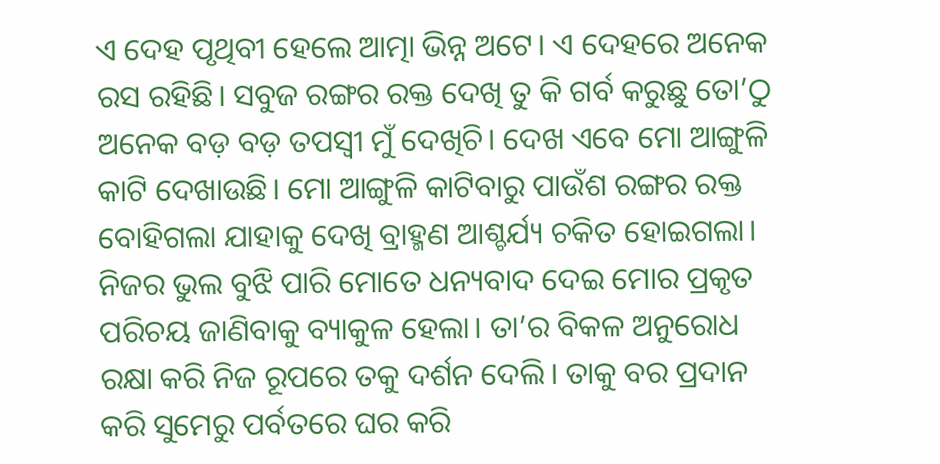ଏ ଦେହ ପୃଥିବୀ ହେଲେ ଆତ୍ମା ଭିନ୍ନ ଅଟେ। ଏ ଦେହରେ ଅନେକ ରସ ରହିଛି। ସବୁଜ ରଙ୍ଗର ରକ୍ତ ଦେଖି ତୁ କି ଗର୍ବ କରୁଛୁ ତୋ’ଠୁ ଅନେକ ବଡ଼ ବଡ଼ ତପସ୍ୱୀ ମୁଁ ଦେଖିଚି। ଦେଖ ଏବେ ମୋ ଆଙ୍ଗୁଳି କାଟି ଦେଖାଉଛି। ମୋ ଆଙ୍ଗୁଳି କାଟିବାରୁ ପାଉଁଶ ରଙ୍ଗର ରକ୍ତ ବୋହିଗଲା ଯାହାକୁ ଦେଖି ବ୍ରାହ୍ମଣ ଆଶ୍ଚର୍ଯ୍ୟ ଚକିତ ହୋଇଗଲା। ନିଜର ଭୁଲ ବୁଝି ପାରି ମୋତେ ଧନ୍ୟବାଦ ଦେଇ ମୋର ପ୍ରକୃତ ପରିଚୟ ଜାଣିବାକୁ ବ୍ୟାକୁଳ ହେଲା। ତା’ର ବିକଳ ଅନୁରୋଧ ରକ୍ଷା କରି ନିଜ ରୂପରେ ତକୁ ଦର୍ଶନ ଦେଲି। ତାକୁ ବର ପ୍ରଦାନ କରି ସୁମେରୁ ପର୍ବତରେ ଘର କରି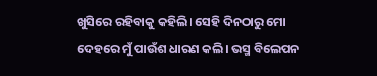ଖୁସିରେ ରହିବାକୁ କହିଲି। ସେହି ଦିନଠାରୁ ମୋ ଦେହରେ ମୁଁ ପାଉଁଶ ଧାରଣ କଲି। ଭସ୍ମ ବିଲେପନ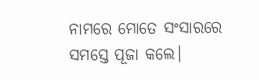ନାମରେ ମୋତେ ସଂସାରରେ ସମସ୍ତେ ପୂଜା କଲେ।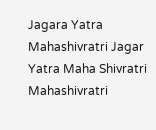Jagara Yatra Mahashivratri Jagar Yatra Maha Shivratri Mahashivratri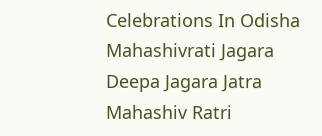Celebrations In Odisha Mahashivrati Jagara Deepa Jagara Jatra Mahashiv Ratri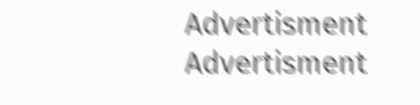Advertisment
Advertisment